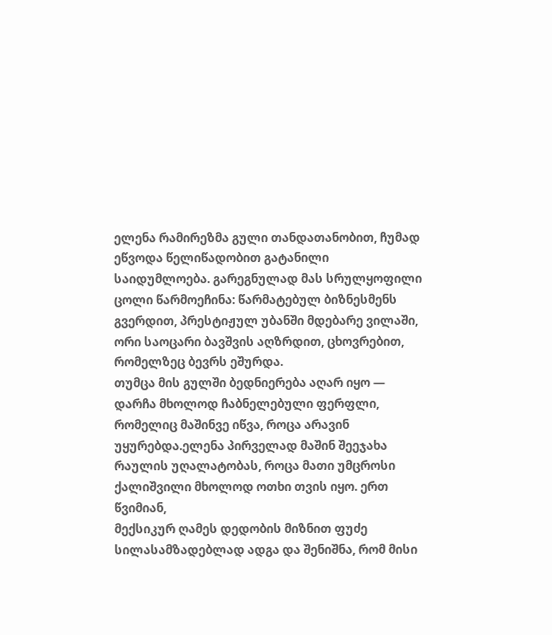ელენა რამირეზმა გული თანდათანობით, ჩუმად ეწვოდა წელიწადობით გატანილი საიდუმლოება. გარეგნულად მას სრულყოფილი ცოლი წარმოეჩინა: წარმატებულ ბიზნესმენს გვერდით, პრესტიჟულ უბანში მდებარე ვილაში, ორი საოცარი ბავშვის აღზრდით, ცხოვრებით, რომელზეც ბევრს ეშურდა.
თუმცა მის გულში ბედნიერება აღარ იყო — დარჩა მხოლოდ ჩაბნელებული ფერფლი, რომელიც მაშინვე იწვა, როცა არავინ უყურებდა.ელენა პირველად მაშინ შეეჯახა რაულის უღალატობას, როცა მათი უმცროსი ქალიშვილი მხოლოდ ოთხი თვის იყო. ერთ წვიმიან,
მექსიკურ ღამეს დედობის მიზნით ფუძე სილასამზადებლად ადგა და შენიშნა, რომ მისი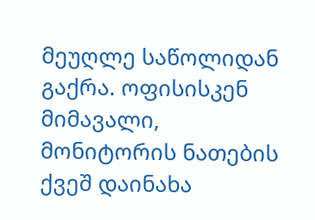მეუღლე საწოლიდან გაქრა. ოფისისკენ მიმავალი, მონიტორის ნათების ქვეშ დაინახა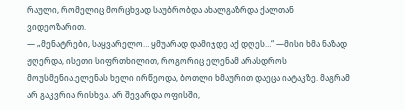რაული, რომელიც მორცხვად საუბრობდა ახალგაზრდა ქალთან ვიდეოზარით.
— „მენატრები, საყვარელო… ყმუარად დამიჯდე აქ დღეს…“ —მისი ხმა ნაზად ჟღერდა, ისეთი სიფრთხილით, როგორიც ელენამ არასდროს მოუსმენია.ელენას ხელი ირწეოდა, ბოთლი ხმაურით დაეცა იატაკზე. მაგრამ არ გაკვრია რისხვა. არ შევარდა ოფისში,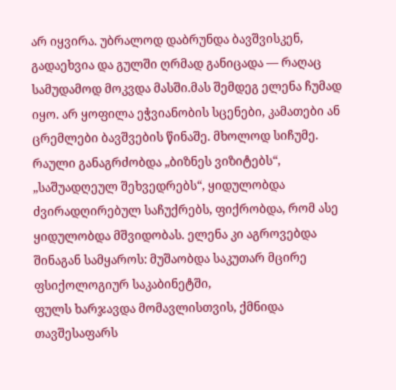არ იყვირა. უბრალოდ დაბრუნდა ბავშვისკენ, გადაეხვია და გულში ღრმად განიცადა — რაღაც სამუდამოდ მოკვდა მასში.მას შემდეგ ელენა ჩუმად იყო. არ ყოფილა ეჭვიანობის სცენები, კამათები ან ცრემლები ბავშვების წინაშე. მხოლოდ სიჩუმე.
რაული განაგრძობდა „ბიზნეს ვიზიტებს“, „საშუადღეულ შეხვედრებს“, ყიდულობდა ძვირადღირებულ საჩუქრებს, ფიქრობდა, რომ ასე ყიდულობდა მშვიდობას. ელენა კი აგროვებდა შინაგან სამყაროს: მუშაობდა საკუთარ მცირე ფსიქოლოგიურ საკაბინეტში,
ფულს ხარჯავდა მომავლისთვის, ქმნიდა თავშესაფარს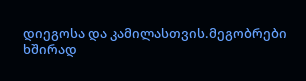დიეგოსა და კამილასთვის.მეგობრები ხშირად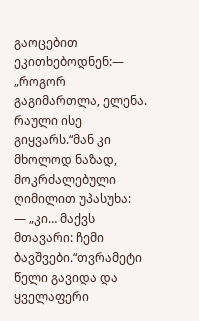გაოცებით ეკითხებოდნენ:— „როგორ გაგიმართლა, ელენა. რაული ისე გიყვარს.“მან კი მხოლოდ ნაზად, მოკრძალებული ღიმილით უპასუხა:
— „კი… მაქვს მთავარი: ჩემი ბავშვები.“თვრამეტი წელი გავიდა და ყველაფერი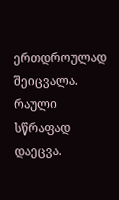ერთდროულად შეიცვალა. რაული სწრაფად დაეცვა.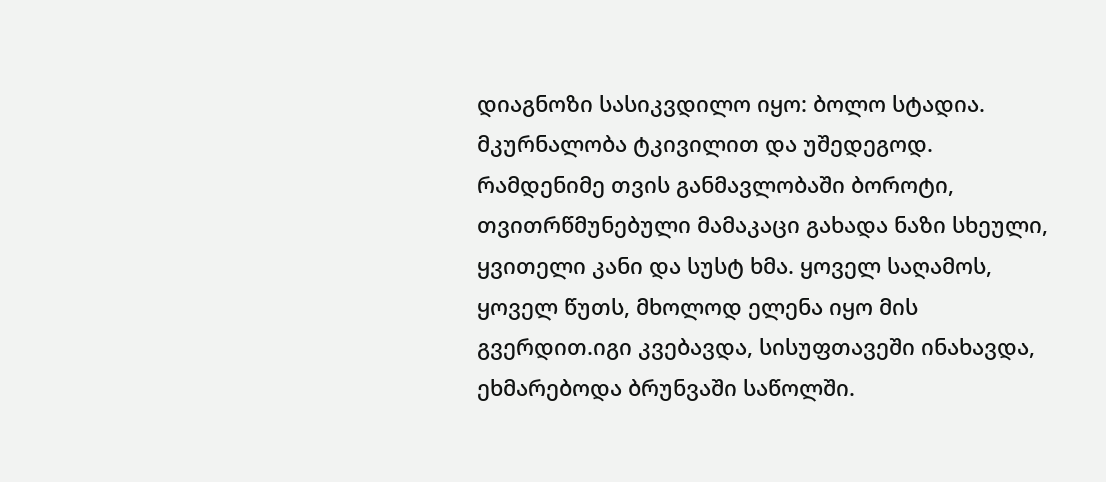დიაგნოზი სასიკვდილო იყო: ბოლო სტადია. მკურნალობა ტკივილით და უშედეგოდ. რამდენიმე თვის განმავლობაში ბოროტი,
თვითრწმუნებული მამაკაცი გახადა ნაზი სხეული, ყვითელი კანი და სუსტ ხმა. ყოველ საღამოს, ყოველ წუთს, მხოლოდ ელენა იყო მის გვერდით.იგი კვებავდა, სისუფთავეში ინახავდა, ეხმარებოდა ბრუნვაში საწოლში.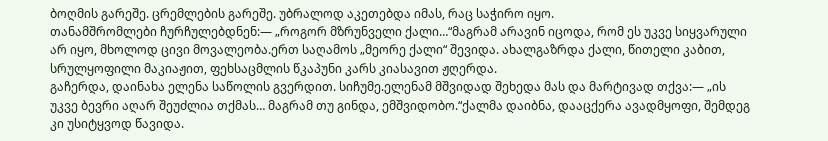ბოღმის გარეშე. ცრემლების გარეშე. უბრალოდ აკეთებდა იმას, რაც საჭირო იყო.
თანამშრომლები ჩურჩულებდნენ:— „როგორ მზრუნველი ქალი…“მაგრამ არავინ იცოდა, რომ ეს უკვე სიყვარული არ იყო, მხოლოდ ცივი მოვალეობა.ერთ საღამოს „მეორე ქალი“ შევიდა. ახალგაზრდა ქალი, წითელი კაბით, სრულყოფილი მაკიაჟით, ფეხსაცმლის წკაპუნი კარს კიასავით ჟღერდა.
გაჩერდა, დაინახა ელენა საწოლის გვერდით. სიჩუმე.ელენამ მშვიდად შეხედა მას და მარტივად თქვა:— „ის უკვე ბევრი აღარ შეუძლია თქმას… მაგრამ თუ გინდა, ემშვიდობო.“ქალმა დაიბნა, დააცქერა ავადმყოფი, შემდეგ კი უსიტყვოდ წავიდა.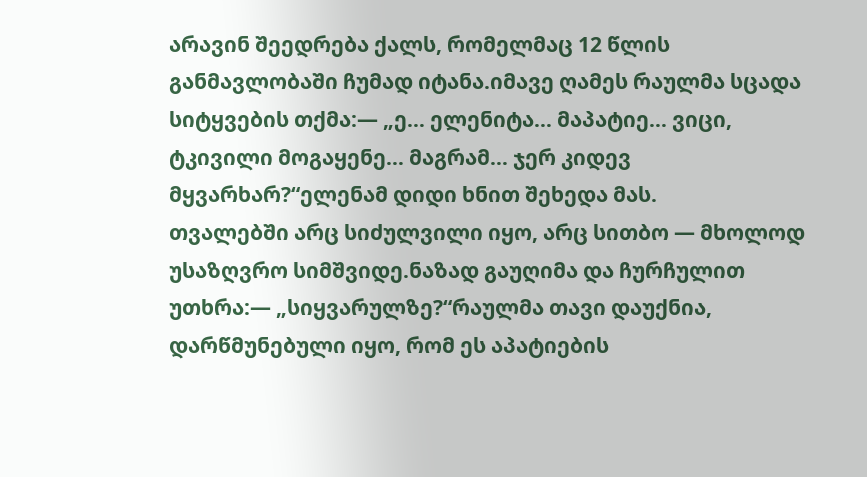არავინ შეედრება ქალს, რომელმაც 12 წლის განმავლობაში ჩუმად იტანა.იმავე ღამეს რაულმა სცადა სიტყვების თქმა:— „ე… ელენიტა… მაპატიე… ვიცი, ტკივილი მოგაყენე… მაგრამ… ჯერ კიდევ მყვარხარ?“ელენამ დიდი ხნით შეხედა მას.
თვალებში არც სიძულვილი იყო, არც სითბო — მხოლოდ უსაზღვრო სიმშვიდე.ნაზად გაუღიმა და ჩურჩულით უთხრა:— „სიყვარულზე?“რაულმა თავი დაუქნია, დარწმუნებული იყო, რომ ეს აპატიების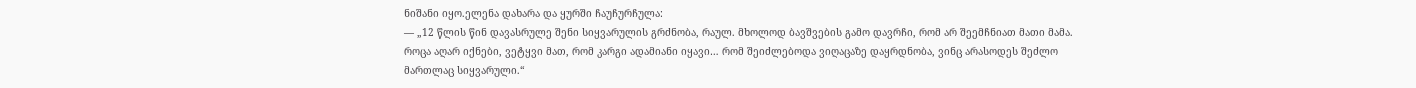ნიშანი იყო.ელენა დახარა და ყურში ჩაუჩურჩულა:
— „12 წლის წინ დავასრულე შენი სიყვარულის გრძნობა, რაულ. მხოლოდ ბავშვების გამო დავრჩი, რომ არ შეემჩნიათ მათი მამა. როცა აღარ იქნები, ვეტყვი მათ, რომ კარგი ადამიანი იყავი… რომ შეიძლებოდა ვიღაცაზე დაყრდნობა, ვინც არასოდეს შეძლო მართლაც სიყვარული.“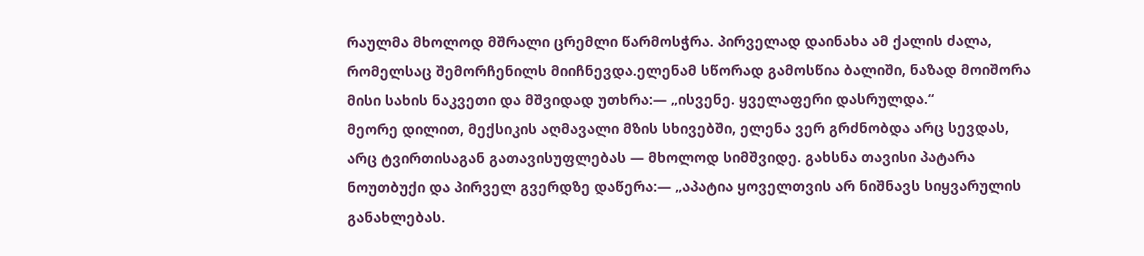რაულმა მხოლოდ მშრალი ცრემლი წარმოსჭრა. პირველად დაინახა ამ ქალის ძალა, რომელსაც შემორჩენილს მიიჩნევდა.ელენამ სწორად გამოსწია ბალიში, ნაზად მოიშორა მისი სახის ნაკვეთი და მშვიდად უთხრა:— „ისვენე. ყველაფერი დასრულდა.“
მეორე დილით, მექსიკის აღმავალი მზის სხივებში, ელენა ვერ გრძნობდა არც სევდას, არც ტვირთისაგან გათავისუფლებას — მხოლოდ სიმშვიდე. გახსნა თავისი პატარა ნოუთბუქი და პირველ გვერდზე დაწერა:— „აპატია ყოველთვის არ ნიშნავს სიყვარულის განახლებას.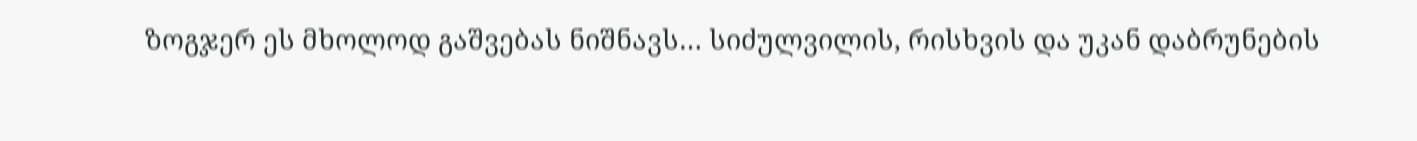ზოგჯერ ეს მხოლოდ გაშვებას ნიშნავს… სიძულვილის, რისხვის და უკან დაბრუნების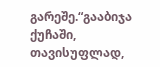გარეშე.“გააბიჯა ქუჩაში, თავისუფლად,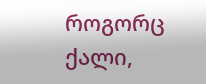როგორც ქალი,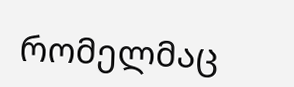რომელმაც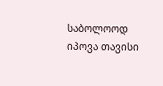საბოლოოდ იპოვა თავისი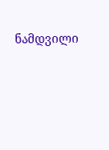ნამდვილი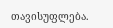თავისუფლება.